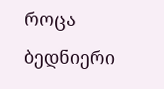როცა ბედნიერი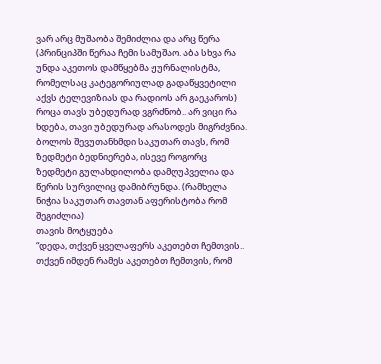ვარ არც მუშაობა შემიძლია და არც წერა (პრინციპში წერაა ჩემი სამუშაო. აბა სხვა რა უნდა აკეთოს დამწყებმა ჟურნალისტმა, რომელსაც კატეგორიულად გადაწყვეტილი აქვს ტელევიზიას და რადიოს არ გაეკაროს) როცა თავს უბედურად ვგრძნობ.. არ ვიცი რა ხდება, თავი უბედურად არასოდეს მიგრძვნია. ბოლოს შევუთანხმდი საკუთარ თავს, რომ ზედმეტი ბედნიერება, ისევე როგორც ზედმეტი გულახდილობა დამღუპველია და წერის სურვილიც დამიბრუნდა. (რამხელა ნიჭია საკუთარ თავთან აფერისტობა რომ შეგიძლია)
თავის მოტყუება
“დედა, თქვენ ყველაფერს აკეთებთ ჩემთვის.. თქვენ იმდენ რამეს აკეთებთ ჩემთვის, რომ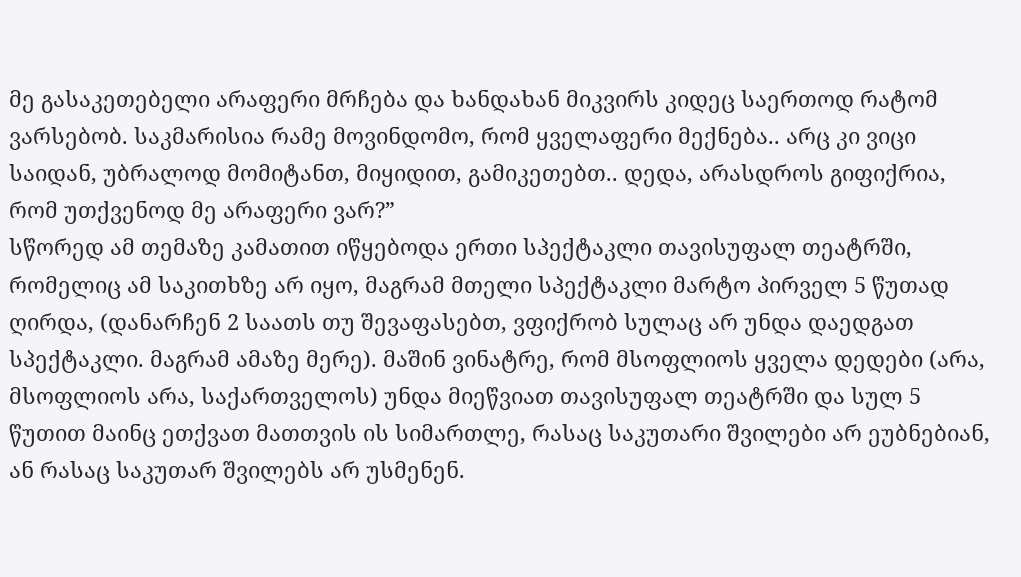მე გასაკეთებელი არაფერი მრჩება და ხანდახან მიკვირს კიდეც საერთოდ რატომ ვარსებობ. საკმარისია რამე მოვინდომო, რომ ყველაფერი მექნება.. არც კი ვიცი საიდან, უბრალოდ მომიტანთ, მიყიდით, გამიკეთებთ.. დედა, არასდროს გიფიქრია, რომ უთქვენოდ მე არაფერი ვარ?”
სწორედ ამ თემაზე კამათით იწყებოდა ერთი სპექტაკლი თავისუფალ თეატრში, რომელიც ამ საკითხზე არ იყო, მაგრამ მთელი სპექტაკლი მარტო პირველ 5 წუთად ღირდა, (დანარჩენ 2 საათს თუ შევაფასებთ, ვფიქრობ სულაც არ უნდა დაედგათ სპექტაკლი. მაგრამ ამაზე მერე). მაშინ ვინატრე, რომ მსოფლიოს ყველა დედები (არა, მსოფლიოს არა, საქართველოს) უნდა მიეწვიათ თავისუფალ თეატრში და სულ 5 წუთით მაინც ეთქვათ მათთვის ის სიმართლე, რასაც საკუთარი შვილები არ ეუბნებიან, ან რასაც საკუთარ შვილებს არ უსმენენ.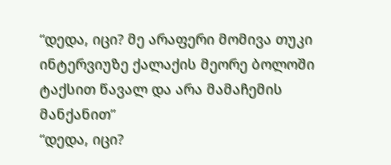“დედა, იცი? მე არაფერი მომივა თუკი ინტერვიუზე ქალაქის მეორე ბოლოში ტაქსით წავალ და არა მამაჩემის მანქანით”
“დედა, იცი?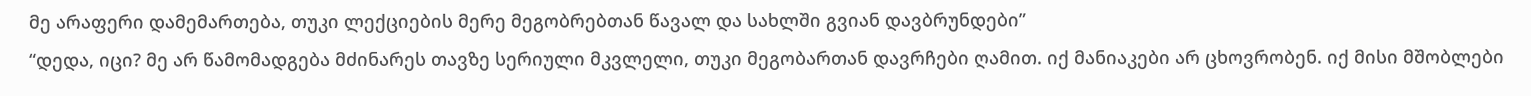მე არაფერი დამემართება, თუკი ლექციების მერე მეგობრებთან წავალ და სახლში გვიან დავბრუნდები”
“დედა, იცი? მე არ წამომადგება მძინარეს თავზე სერიული მკვლელი, თუკი მეგობართან დავრჩები ღამით. იქ მანიაკები არ ცხოვრობენ. იქ მისი მშობლები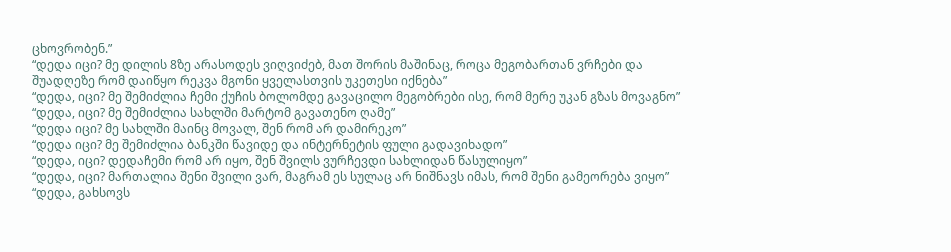ცხოვრობენ.”
“დედა იცი? მე დილის 8ზე არასოდეს ვიღვიძებ, მათ შორის მაშინაც, როცა მეგობართან ვრჩები და შუადღეზე რომ დაიწყო რეკვა მგონი ყველასთვის უკეთესი იქნება”
“დედა, იცი? მე შემიძლია ჩემი ქუჩის ბოლომდე გავაცილო მეგობრები ისე, რომ მერე უკან გზას მოვაგნო”
“დედა, იცი? მე შემიძლია სახლში მარტომ გავათენო ღამე”
“დედა იცი? მე სახლში მაინც მოვალ, შენ რომ არ დამირეკო”
“დედა იცი? მე შემიძლია ბანკში წავიდე და ინტერნეტის ფული გადავიხადო”
“დედა, იცი? დედაჩემი რომ არ იყო, შენ შვილს ვურჩევდი სახლიდან წასულიყო”
“დედა, იცი? მართალია შენი შვილი ვარ, მაგრამ ეს სულაც არ ნიშნავს იმას, რომ შენი გამეორება ვიყო”
“დედა, გახსოვს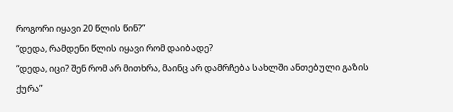როგორი იყავი 20 წლის წინ?”
“დედა, რამდენი წლის იყავი რომ დაიბადე?
“დედა, იცი? შენ რომ არ მითხრა, მაინც არ დამრჩება სახლში ანთებული გაზის ქურა”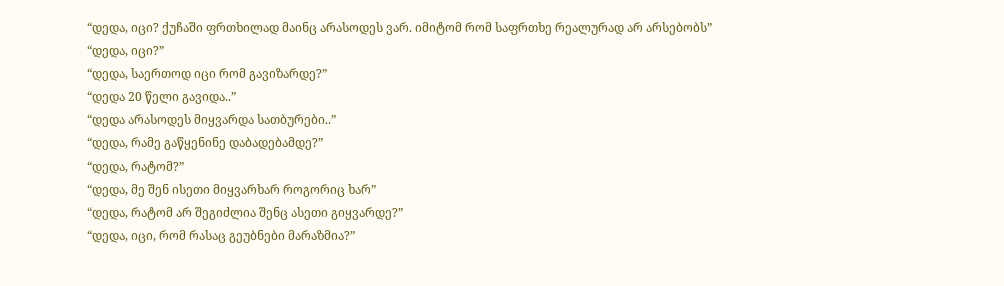“დედა, იცი? ქუჩაში ფრთხილად მაინც არასოდეს ვარ. იმიტომ რომ საფრთხე რეალურად არ არსებობს”
“დედა, იცი?”
“დედა, საერთოდ იცი რომ გავიზარდე?”
“დედა 20 წელი გავიდა..”
“დედა არასოდეს მიყვარდა სათბურები..”
“დედა, რამე გაწყენინე დაბადებამდე?”
“დედა, რატომ?”
“დედა, მე შენ ისეთი მიყვარხარ როგორიც ხარ”
“დედა, რატომ არ შეგიძლია შენც ასეთი გიყვარდე?”
“დედა, იცი, რომ რასაც გეუბნები მარაზმია?”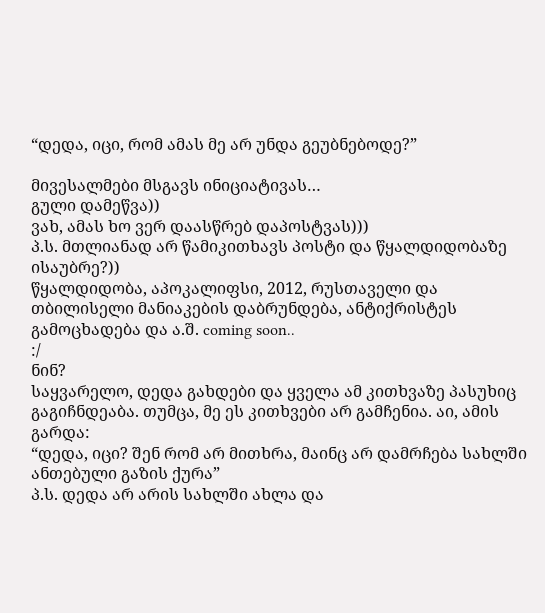“დედა, იცი, რომ ამას მე არ უნდა გეუბნებოდე?”

მივესალმები მსგავს ინიციატივას…
გული დამეწვა))
ვახ, ამას ხო ვერ დაასწრებ დაპოსტვას)))
პ.ს. მთლიანად არ წამიკითხავს პოსტი და წყალდიდობაზე ისაუბრე?))
წყალდიდობა, აპოკალიფსი, 2012, რუსთაველი და თბილისელი მანიაკების დაბრუნდება, ანტიქრისტეს გამოცხადება და ა.შ. coming soon..
:/
ნინ?
საყვარელო, დედა გახდები და ყველა ამ კითხვაზე პასუხიც გაგიჩნდეაბა. თუმცა, მე ეს კითხვები არ გამჩენია. აი, ამის გარდა:
“დედა, იცი? შენ რომ არ მითხრა, მაინც არ დამრჩება სახლში ანთებული გაზის ქურა”
პ.ს. დედა არ არის სახლში ახლა და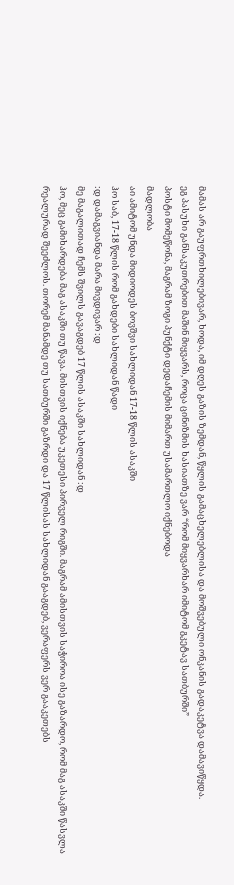მამას არ გაუფრთხილებივარ, ხოდა, იმ დღეს გაზის ზემდან, წყლის გამაცხელებლისა და მოშვებული ონკანის გადაკეტვა დამავიწყდა.
ეგ პასუხი განსაკუთრებით მაშინ მიყვარს, როცა ცინიზმის ხასიათზე ვარ “რომ მიყვარხარ იმიტომ გკეტავ სათბურში”
პოსტი მომეწონა, მაგრამ ზოგი პუნქტი დედაჩემის მიმართ უსამართლო იქნებოდა
მადლობა
აი ამიტომ უნდა მიდიოდეს ბოვშვი სახლიდან 17-18 წლის ასაკში
ჰო საბ, 17-18 წლის რომ გახდები სახლიდან წადი
:დ დამაგვიანდა მარა მივდივარ :დ
მე მაგალითად ჩემს შვილს გავაგდებ 17 წლის ასაკში სახლიდან :დ
ჰო, მეც გამიხარდება მაგ ასაკში თუ წავა. მისთვის იქნება უკეთესი პირველ რიგში. მაგრამ ამისთვის საჭიროა ისე გაზარდო, რომ მაგ ასაკში წასვლა რეალურად შეეძლოს. თორემ მანამდე თუ სათბურში გაზრდი და 17 წლისას სახლიდან გააგდებ, ვერაფერს ვერ გააკეთებს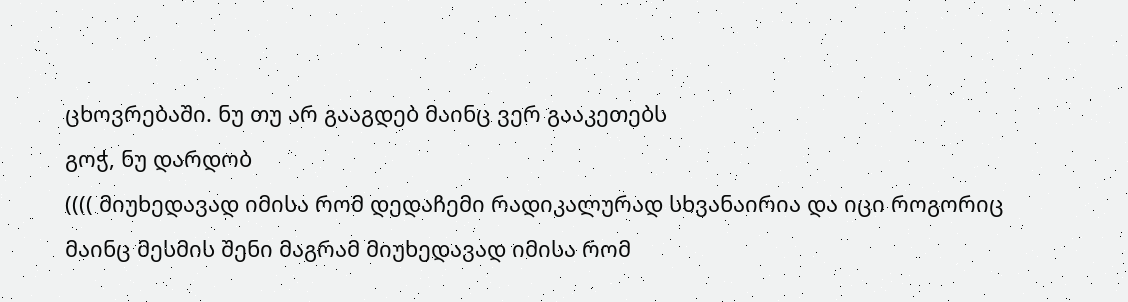ცხოვრებაში. ნუ თუ არ გააგდებ მაინც ვერ გააკეთებს
გოჭ, ნუ დარდობ
(((( მიუხედავად იმისა რომ დედაჩემი რადიკალურად სხვანაირია და იცი როგორიც
მაინც მესმის შენი მაგრამ მიუხედავად იმისა რომ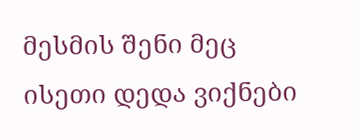მესმის შენი მეც ისეთი დედა ვიქნები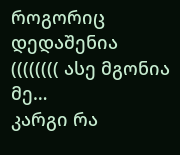როგორიც დედაშენია
(((((((( ასე მგონია მე…
კარგი რა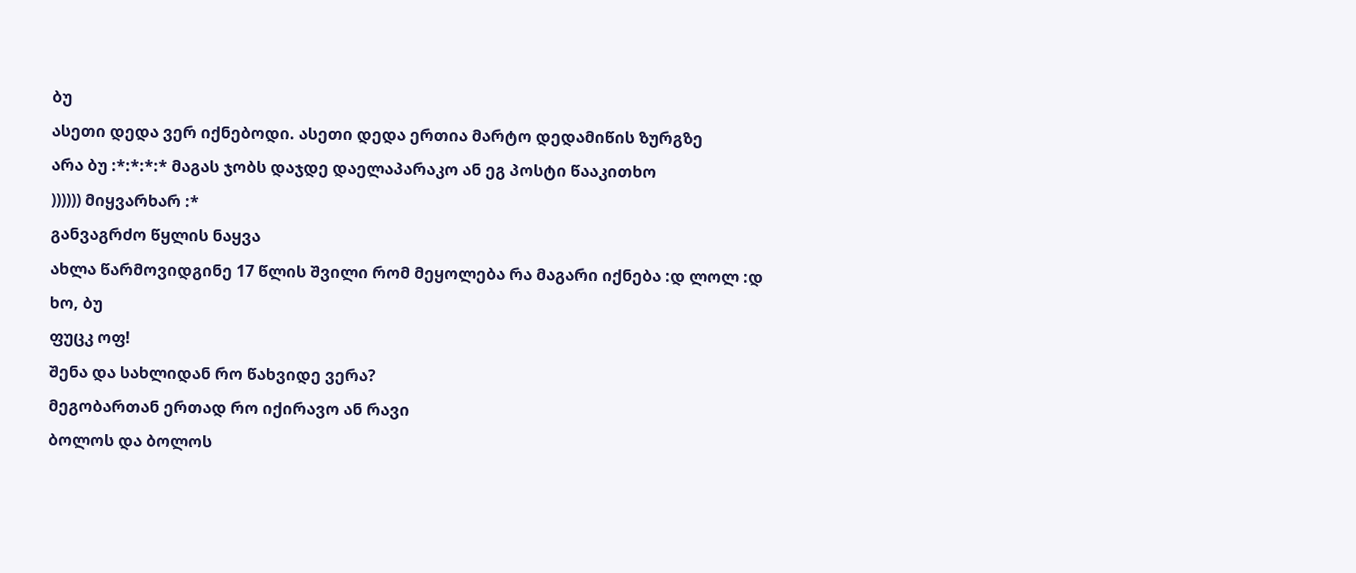ბუ
ასეთი დედა ვერ იქნებოდი. ასეთი დედა ერთია მარტო დედამიწის ზურგზე
არა ბუ :*:*:*:* მაგას ჯობს დაჯდე დაელაპარაკო ან ეგ პოსტი წააკითხო
)))))) მიყვარხარ :*
განვაგრძო წყლის ნაყვა
ახლა წარმოვიდგინე 17 წლის შვილი რომ მეყოლება რა მაგარი იქნება :დ ლოლ :დ
ხო, ბუ
ფუცკ ოფ!
შენა და სახლიდან რო წახვიდე ვერა?
მეგობართან ერთად რო იქირავო ან რავი
ბოლოს და ბოლოს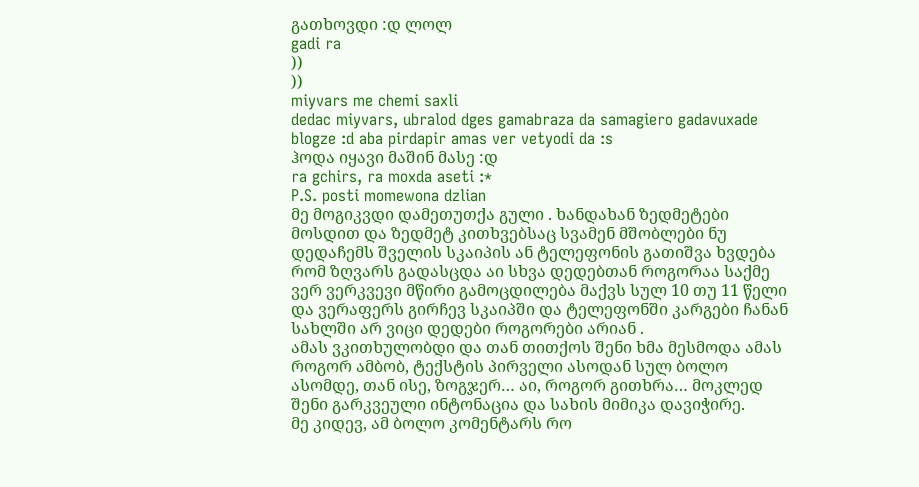გათხოვდი :დ ლოლ
gadi ra
))
))
miyvars me chemi saxli
dedac miyvars, ubralod dges gamabraza da samagiero gadavuxade blogze :d aba pirdapir amas ver vetyodi da :s
ჰოდა იყავი მაშინ მასე :დ
ra gchirs, ra moxda aseti :*
P.S. posti momewona dzlian
მე მოგიკვდი დამეთუთქა გული . ხანდახან ზედმეტები მოსდით და ზედმეტ კითხვებსაც სვამენ მშობლები ნუ დედაჩემს შველის სკაიპის ან ტელეფონის გათიშვა ხვდება რომ ზღვარს გადასცდა აი სხვა დედებთან როგორაა საქმე ვერ ვერკვევი მწირი გამოცდილება მაქვს სულ 10 თუ 11 წელი და ვერაფერს გირჩევ სკაიპში და ტელეფონში კარგები ჩანან სახლში არ ვიცი დედები როგორები არიან .
ამას ვკითხულობდი და თან თითქოს შენი ხმა მესმოდა ამას როგორ ამბობ, ტექსტის პირველი ასოდან სულ ბოლო ასომდე, თან ისე, ზოგჯერ… აი, როგორ გითხრა… მოკლედ შენი გარკვეული ინტონაცია და სახის მიმიკა დავიჭირე.
მე კიდევ, ამ ბოლო კომენტარს რო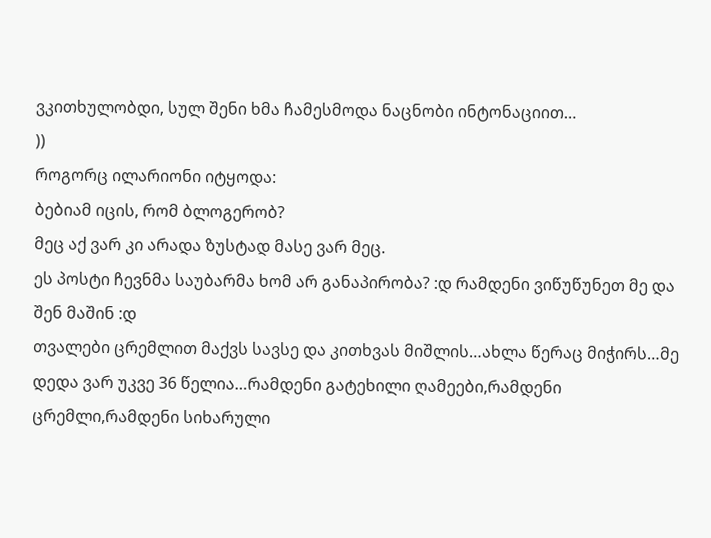ვკითხულობდი, სულ შენი ხმა ჩამესმოდა ნაცნობი ინტონაციით…
))
როგორც ილარიონი იტყოდა:
ბებიამ იცის, რომ ბლოგერობ?
მეც აქ ვარ კი არადა ზუსტად მასე ვარ მეც.
ეს პოსტი ჩევნმა საუბარმა ხომ არ განაპირობა? :დ რამდენი ვიწუწუნეთ მე და შენ მაშინ :დ
თვალები ცრემლით მაქვს სავსე და კითხვას მიშლის…ახლა წერაც მიჭირს…მე დედა ვარ უკვე 36 წელია…რამდენი გატეხილი ღამეები,რამდენი ცრემლი,რამდენი სიხარული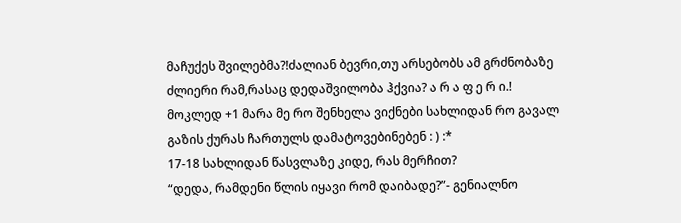მაჩუქეს შვილებმა?!ძალიან ბევრი,თუ არსებობს ამ გრძნობაზე ძლიერი რამ,რასაც დედაშვილობა ჰქვია? ა რ ა ფ ე რ ი.!
მოკლედ +1 მარა მე რო შენხელა ვიქნები სახლიდან რო გავალ გაზის ქურას ჩართულს დამატოვებინებენ : ) :*
17-18 სახლიდან წასვლაზე კიდე, რას მერჩით?
“დედა, რამდენი წლის იყავი რომ დაიბადე?”- გენიალნო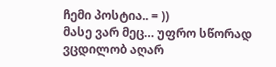ჩემი პოსტია.. = ))
მასე ვარ მეც… უფრო სწორად ვცდილობ აღარ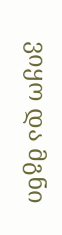ვიყო და მგნი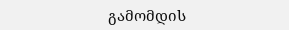გამომდის